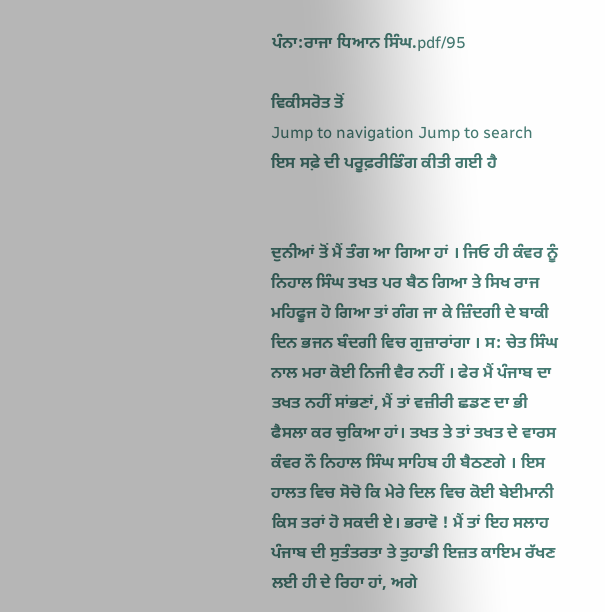ਪੰਨਾ:ਰਾਜਾ ਧਿਆਨ ਸਿੰਘ.pdf/95

ਵਿਕੀਸਰੋਤ ਤੋਂ
Jump to navigation Jump to search
ਇਸ ਸਫ਼ੇ ਦੀ ਪਰੂਫ਼ਰੀਡਿੰਗ ਕੀਤੀ ਗਈ ਹੈ


ਦੁਨੀਆਂ ਤੋਂ ਮੈਂ ਤੰਗ ਆ ਗਿਆ ਹਾਂ । ਜਿਓ ਹੀ ਕੰਵਰ ਨੂੰ ਨਿਹਾਲ ਸਿੰਘ ਤਖਤ ਪਰ ਬੈਠ ਗਿਆ ਤੇ ਸਿਖ ਰਾਜ ਮਹਿਫੂਜ ਹੋ ਗਿਆ ਤਾਂ ਗੰਗ ਜਾ ਕੇ ਜ਼ਿੰਦਗੀ ਦੇ ਬਾਕੀ ਦਿਨ ਭਜਨ ਬੰਦਗੀ ਵਿਚ ਗੁਜ਼ਾਰਾਂਗਾ । ਸ: ਚੇਤ ਸਿੰਘ ਨਾਲ ਮਰਾ ਕੋਈ ਨਿਜੀ ਵੈਰ ਨਹੀਂ । ਫੇਰ ਮੈਂ ਪੰਜਾਬ ਦਾ ਤਖਤ ਨਹੀਂ ਸਾਂਭਣਾਂ, ਮੈਂ ਤਾਂ ਵਜ਼ੀਰੀ ਛਡਣ ਦਾ ਭੀ ਫੈਸਲਾ ਕਰ ਚੁਕਿਆ ਹਾਂ। ਤਖਤ ਤੇ ਤਾਂ ਤਖਤ ਦੇ ਵਾਰਸ ਕੰਵਰ ਨੌ ਨਿਹਾਲ ਸਿੰਘ ਸਾਹਿਬ ਹੀ ਬੈਠਣਗੇ । ਇਸ ਹਾਲਤ ਵਿਚ ਸੋਚੋ ਕਿ ਮੇਰੇ ਦਿਲ ਵਿਚ ਕੋਈ ਬੇਈਮਾਨੀ ਕਿਸ ਤਰਾਂ ਹੋ ਸਕਦੀ ਏ। ਭਰਾਵੋ ! ਮੈਂ ਤਾਂ ਇਹ ਸਲਾਹ ਪੰਜਾਬ ਦੀ ਸੁਤੰਤਰਤਾ ਤੇ ਤੁਹਾਡੀ ਇਜ਼ਤ ਕਾਇਮ ਰੱਖਣ ਲਈ ਹੀ ਦੇ ਰਿਹਾ ਹਾਂ, ਅਗੇ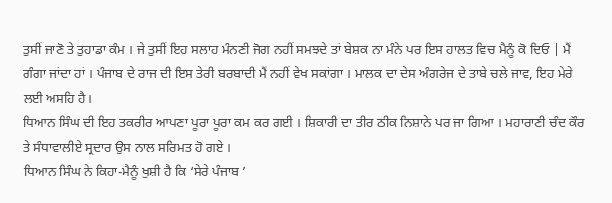ਤੁਸੀਂ ਜਾਣੋ ਤੇ ਤੁਹਾਡਾ ਕੰਮ । ਜੇ ਤੁਸੀਂ ਇਹ ਸਲਾਹ ਮੰਨਣੀ ਜੋਗ ਨਹੀਂ ਸਮਝਦੇ ਤਾਂ ਬੇਸ਼ਕ ਨਾ ਮੰਨੇ ਪਰ ਇਸ ਹਾਲਤ ਵਿਚ ਮੈਨੂੰ ਕੋ ਦਿਓ | ਮੈਂ ਗੰਗਾ ਜਾਂਦਾ ਹਾਂ । ਪੰਜਾਬ ਦੇ ਰਾਜ ਦੀ ਇਸ ਤੇਰੀ ਬਰਬਾਦੀ ਮੈਂ ਨਹੀਂ ਵੇਖ ਸਕਾਂਗਾ । ਮਾਲਕ ਦਾ ਦੇਸ ਅੰਗਰੇਜ ਦੇ ਤਾਬੇ ਚਲੇ ਜਾਵ, ਇਹ ਮੇਰੇ ਲਈ ਅਸਹਿ ਹੈ।
ਧਿਆਨ ਸਿੰਘ ਦੀ ਇਹ ਤਕਰੀਰ ਆਪਣਾ ਪੂਰਾ ਪੂਰਾ ਕਮ ਕਰ ਗਈ । ਸ਼ਿਕਾਰੀ ਦਾ ਤੀਰ ਠੀਕ ਨਿਸ਼ਾਨੇ ਪਰ ਜਾ ਗਿਆ । ਮਹਾਰਾਣੀ ਚੰਦ ਕੌਰ ਤੇ ਸੰਧਾਵਾਲੀਏ ਸ੍ਰਦਾਰ ਉਸ ਨਾਲ ਸਰਿਮਤ ਹੋ ਗਏ ।
ਧਿਆਨ ਸਿੰਘ ਨੇ ਕਿਹਾ-ਮੈਨੂੰ ਖੁਸ਼ੀ ਹੈ ਕਿ ‘ਸੇਰੇ ਪੰਜਾਬ ’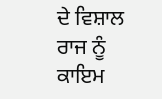ਦੇ ਵਿਸ਼ਾਲ ਰਾਜ ਨੂੰ ਕਾਇਮ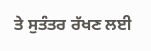ਤੇ ਸੁਤੰਤਰ ਰੱਖਣ ਲਈ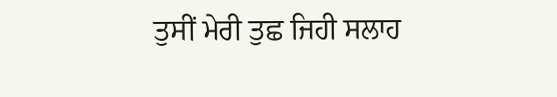ਤੁਸੀਂ ਮੇਰੀ ਤੁਛ ਜਿਹੀ ਸਲਾਹ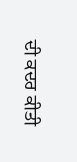ਦੀ ਕਦਰ ਕੀਤੀ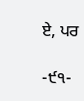ਏ, ਪਰ

-੯੧-